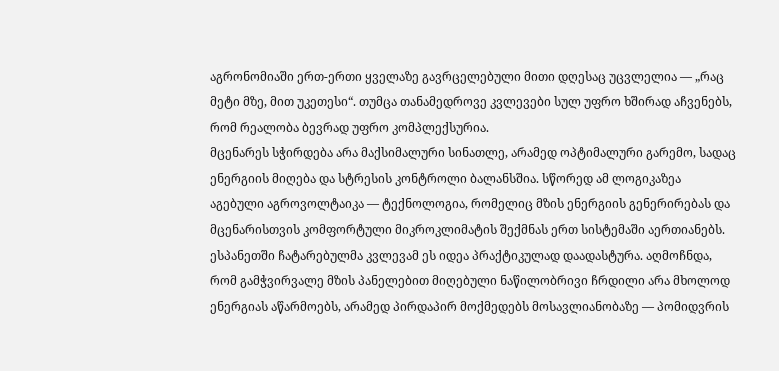აგრონომიაში ერთ-ერთი ყველაზე გავრცელებული მითი დღესაც უცვლელია — „რაც მეტი მზე, მით უკეთესი“. თუმცა თანამედროვე კვლევები სულ უფრო ხშირად აჩვენებს, რომ რეალობა ბევრად უფრო კომპლექსურია.
მცენარეს სჭირდება არა მაქსიმალური სინათლე, არამედ ოპტიმალური გარემო, სადაც ენერგიის მიღება და სტრესის კონტროლი ბალანსშია. სწორედ ამ ლოგიკაზეა აგებული აგროვოლტაიკა — ტექნოლოგია, რომელიც მზის ენერგიის გენერირებას და მცენარისთვის კომფორტული მიკროკლიმატის შექმნას ერთ სისტემაში აერთიანებს.
ესპანეთში ჩატარებულმა კვლევამ ეს იდეა პრაქტიკულად დაადასტურა. აღმოჩნდა, რომ გამჭვირვალე მზის პანელებით მიღებული ნაწილობრივი ჩრდილი არა მხოლოდ ენერგიას აწარმოებს, არამედ პირდაპირ მოქმედებს მოსავლიანობაზე — პომიდვრის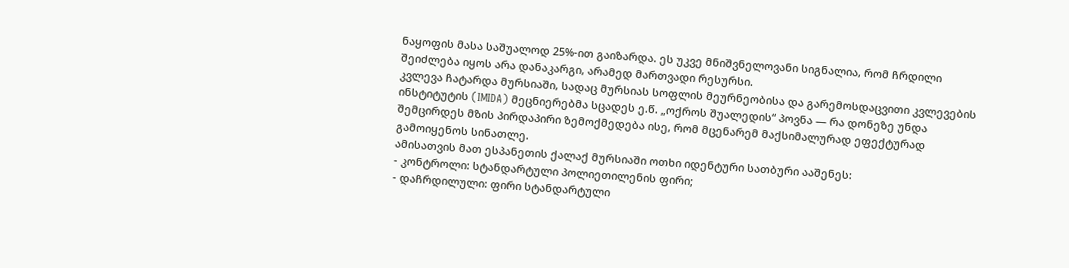ნაყოფის მასა საშუალოდ 25%-ით გაიზარდა. ეს უკვე მნიშვნელოვანი სიგნალია, რომ ჩრდილი შეიძლება იყოს არა დანაკარგი, არამედ მართვადი რესურსი.
კვლევა ჩატარდა მურსიაში, სადაც მურსიას სოფლის მეურნეობისა და გარემოსდაცვითი კვლევების ინსტიტუტის (IMIDA) მეცნიერებმა სცადეს ე.წ. „ოქროს შუალედის“ პოვნა — რა დონეზე უნდა შემცირდეს მზის პირდაპირი ზემოქმედება ისე, რომ მცენარემ მაქსიმალურად ეფექტურად გამოიყენოს სინათლე.
ამისათვის მათ ესპანეთის ქალაქ მურსიაში ოთხი იდენტური სათბური ააშენეს:
- კონტროლი: სტანდარტული პოლიეთილენის ფირი;
- დაჩრდილული: ფირი სტანდარტული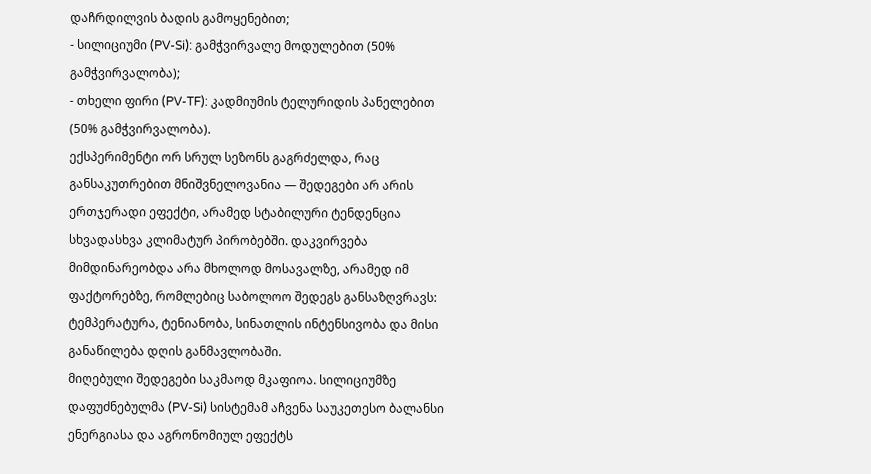დაჩრდილვის ბადის გამოყენებით;
- სილიციუმი (PV-Si): გამჭვირვალე მოდულებით (50% გამჭვირვალობა);
- თხელი ფირი (PV-TF): კადმიუმის ტელურიდის პანელებით (50% გამჭვირვალობა).
ექსპერიმენტი ორ სრულ სეზონს გაგრძელდა, რაც განსაკუთრებით მნიშვნელოვანია — შედეგები არ არის ერთჯერადი ეფექტი, არამედ სტაბილური ტენდენცია სხვადასხვა კლიმატურ პირობებში. დაკვირვება მიმდინარეობდა არა მხოლოდ მოსავალზე, არამედ იმ ფაქტორებზე, რომლებიც საბოლოო შედეგს განსაზღვრავს: ტემპერატურა, ტენიანობა, სინათლის ინტენსივობა და მისი განაწილება დღის განმავლობაში.
მიღებული შედეგები საკმაოდ მკაფიოა. სილიციუმზე დაფუძნებულმა (PV-Si) სისტემამ აჩვენა საუკეთესო ბალანსი ენერგიასა და აგრონომიულ ეფექტს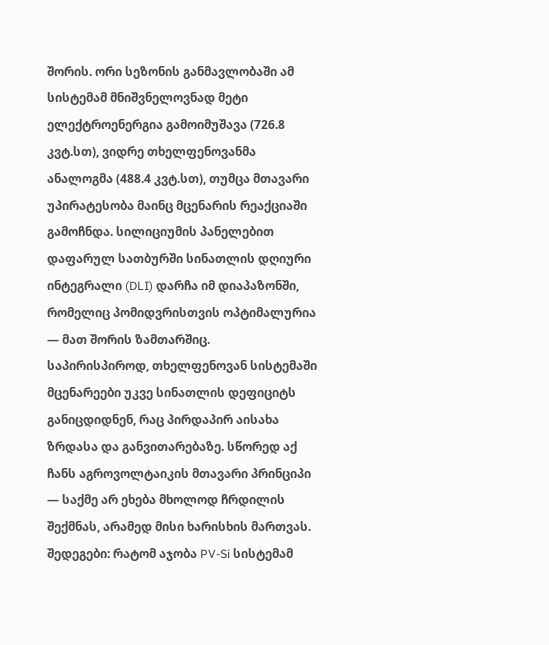შორის. ორი სეზონის განმავლობაში ამ სისტემამ მნიშვნელოვნად მეტი ელექტროენერგია გამოიმუშავა (726.8 კვტ.სთ), ვიდრე თხელფენოვანმა ანალოგმა (488.4 კვტ.სთ), თუმცა მთავარი უპირატესობა მაინც მცენარის რეაქციაში გამოჩნდა. სილიციუმის პანელებით დაფარულ სათბურში სინათლის დღიური ინტეგრალი (DLI) დარჩა იმ დიაპაზონში, რომელიც პომიდვრისთვის ოპტიმალურია — მათ შორის ზამთარშიც.
საპირისპიროდ, თხელფენოვან სისტემაში მცენარეები უკვე სინათლის დეფიციტს განიცდიდნენ, რაც პირდაპირ აისახა ზრდასა და განვითარებაზე. სწორედ აქ ჩანს აგროვოლტაიკის მთავარი პრინციპი — საქმე არ ეხება მხოლოდ ჩრდილის შექმნას, არამედ მისი ხარისხის მართვას.
შედეგები: რატომ აჯობა PV-Si სისტემამ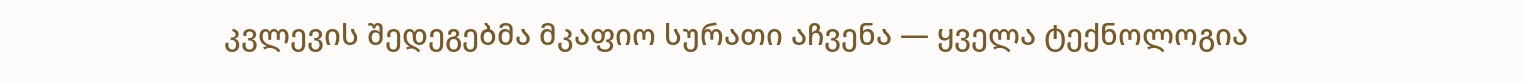კვლევის შედეგებმა მკაფიო სურათი აჩვენა — ყველა ტექნოლოგია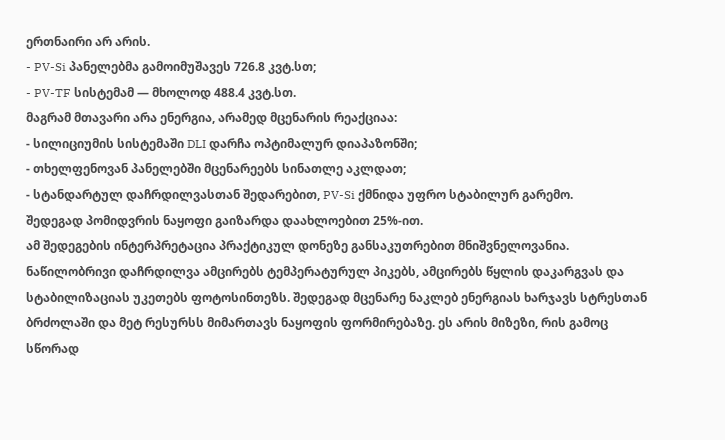ერთნაირი არ არის.
- PV-Si პანელებმა გამოიმუშავეს 726.8 კვტ.სთ;
- PV-TF სისტემამ — მხოლოდ 488.4 კვტ.სთ.
მაგრამ მთავარი არა ენერგია, არამედ მცენარის რეაქციაა:
- სილიციუმის სისტემაში DLI დარჩა ოპტიმალურ დიაპაზონში;
- თხელფენოვან პანელებში მცენარეებს სინათლე აკლდათ;
- სტანდარტულ დაჩრდილვასთან შედარებით, PV-Si ქმნიდა უფრო სტაბილურ გარემო.
შედეგად პომიდვრის ნაყოფი გაიზარდა დაახლოებით 25%-ით.
ამ შედეგების ინტერპრეტაცია პრაქტიკულ დონეზე განსაკუთრებით მნიშვნელოვანია. ნაწილობრივი დაჩრდილვა ამცირებს ტემპერატურულ პიკებს, ამცირებს წყლის დაკარგვას და სტაბილიზაციას უკეთებს ფოტოსინთეზს. შედეგად მცენარე ნაკლებ ენერგიას ხარჯავს სტრესთან ბრძოლაში და მეტ რესურსს მიმართავს ნაყოფის ფორმირებაზე. ეს არის მიზეზი, რის გამოც სწორად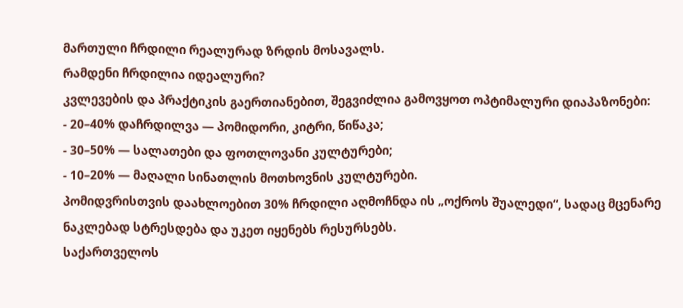მართული ჩრდილი რეალურად ზრდის მოსავალს.
რამდენი ჩრდილია იდეალური?
კვლევების და პრაქტიკის გაერთიანებით, შეგვიძლია გამოვყოთ ოპტიმალური დიაპაზონები:
- 20–40% დაჩრდილვა — პომიდორი, კიტრი, წიწაკა;
- 30–50% — სალათები და ფოთლოვანი კულტურები;
- 10–20% — მაღალი სინათლის მოთხოვნის კულტურები.
პომიდვრისთვის დაახლოებით 30% ჩრდილი აღმოჩნდა ის „ოქროს შუალედი“, სადაც მცენარე ნაკლებად სტრესდება და უკეთ იყენებს რესურსებს.
საქართველოს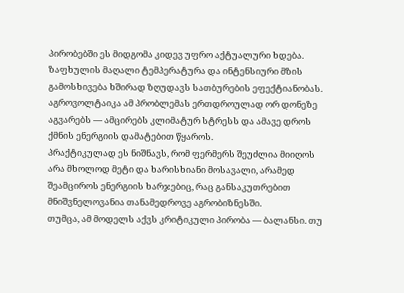პირობებში ეს მიდგომა კიდევ უფრო აქტუალური ხდება. ზაფხულის მაღალი ტემპერატურა და ინტენსიური მზის გამოსხივება ხშირად ზღუდავს სათბურების ეფექტიანობას. აგროვოლტაიკა ამ პრობლემას ერთდროულად ორ დონეზე აგვარებს — ამცირებს კლიმატურ სტრესს და ამავე დროს ქმნის ენერგიის დამატებით წყაროს.
პრაქტიკულად ეს ნიშნავს, რომ ფერმერს შეუძლია მიიღოს არა მხოლოდ მეტი და ხარისხიანი მოსავალი, არამედ შეამციროს ენერგიის ხარჯებიც, რაც განსაკუთრებით მნიშვნელოვანია თანამედროვე აგრობიზნესში.
თუმცა, ამ მოდელს აქვს კრიტიკული პირობა — ბალანსი. თუ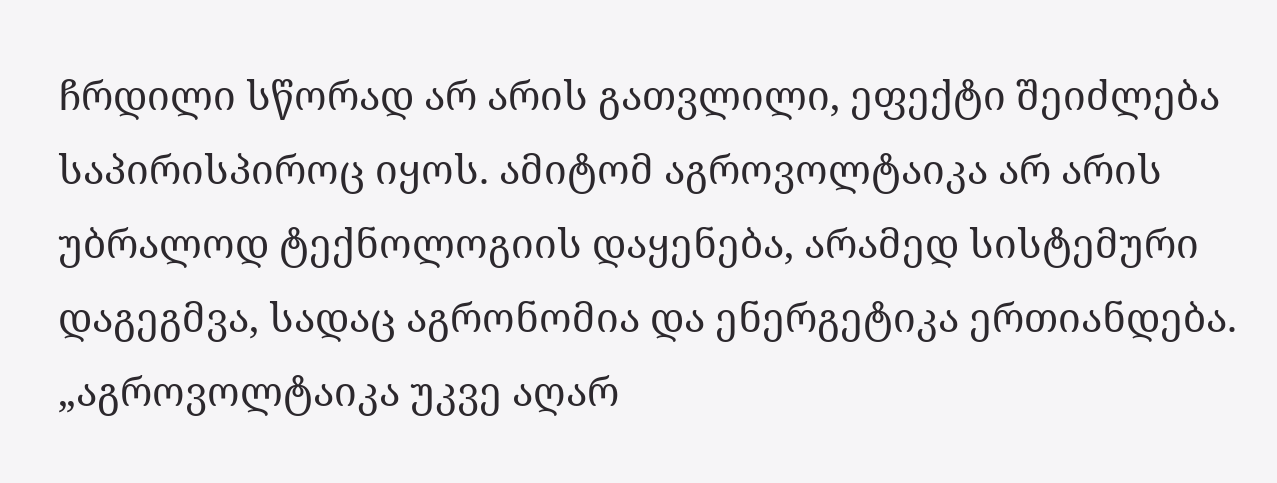ჩრდილი სწორად არ არის გათვლილი, ეფექტი შეიძლება საპირისპიროც იყოს. ამიტომ აგროვოლტაიკა არ არის უბრალოდ ტექნოლოგიის დაყენება, არამედ სისტემური დაგეგმვა, სადაც აგრონომია და ენერგეტიკა ერთიანდება.
„აგროვოლტაიკა უკვე აღარ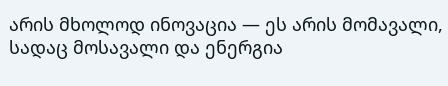არის მხოლოდ ინოვაცია — ეს არის მომავალი, სადაც მოსავალი და ენერგია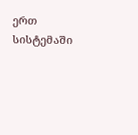ერთ სისტემაში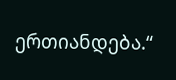ერთიანდება.“